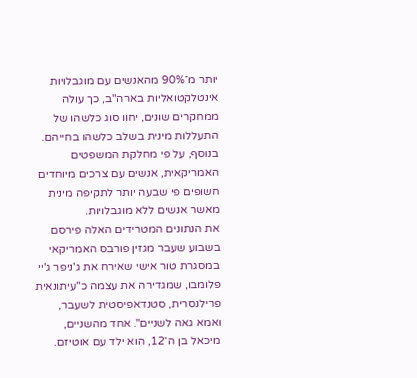יותר מ־90% מהאנשים עם מוגבלויות אינטלקטואליות בארה"ב, כך עולה ממחקרים שונים, יחוו סוג כלשהו של התעללות מינית בשלב כלשהו בחייהם. בנוסף, על פי מחלקת המשפטים האמריקאית, אנשים עם צרכים מיוחדים חשופים פי שבעה יותר לתקיפה מינית מאשר אנשים ללא מוגבלויות.
את הנתונים המטרידים האלה פירסם בשבוע שעבר מגזין פורבס האמריקאי במסגרת טור אישי שאירח את ג'ניפר ג'יי פלומבו, שמגדירה את עצמה כ"עיתונאית פרילנסרית, סטנדאפיסטית לשעבר, ואמא גאה לשניים". אחד מהשניים, מיכאל בן ה־12, הוא ילד עם אוטיזם.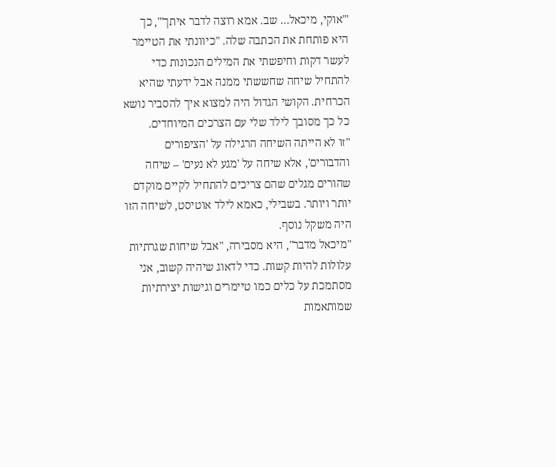"'אוקי, מיכאל… שב. אמא רוצה לדבר איתך'", כך היא פותחת את הכתבה שלה. "כיוונתי את הטיימר לעשר דקות וחיפשתי את המילים הנכונות כדי להתחיל שיחה שחששתי ממנה אבל ידעתי שהיא הכרחית. הקושי הגדול היה למצוא איך להסביר נושא כל כך מסובך לילד שלי עם הצרכים המיוחדים.
"זו לא הייתה השיחה הרגילה על 'הציפורים והדבורים', אלא שיחה על 'מגע לא נעים' – שיחה שהורים מגלים שהם צריכים להתחיל לקיים מוקדם יותר ויותר. בשבילי, כאמא לילד אוטיסט, לשיחה הזו היה משקל נוסף.
"מיכאל מדבר", היא מסבירה, "אבל שיחות שגרתיות עלולות להיות קשות. כדי לדאוג שיהיה קשוב, אני מסתמכת על כלים כמו טיימרים וגישות יצירתיות שמותאמות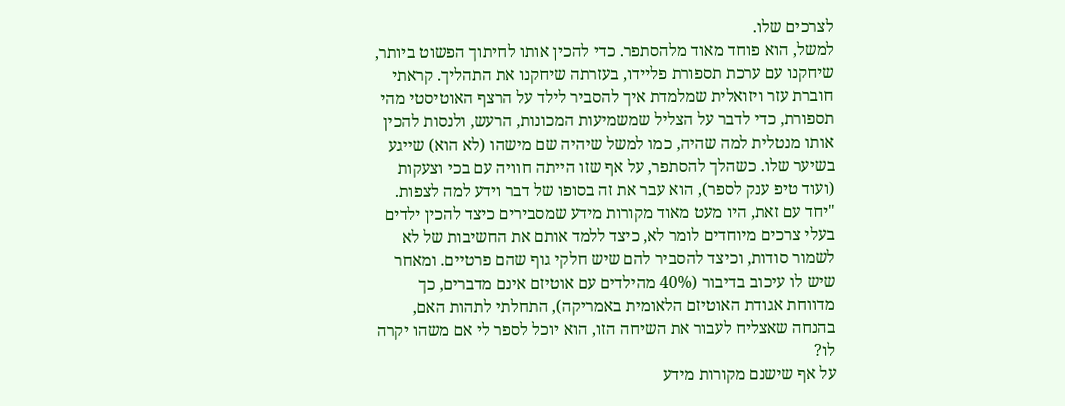לצרכים שלו.
למשל, הוא פוחד מאוד מלהסתפר. כדי להכין אותו לחיתוך הפשוט ביותר, שיחקנו עם ערכת תספורת פליידו, בעזרתה שיחקנו את התהליך. קראתי חוברת עזר ויזואלית שמלמדת איך להסביר לילד על הרצף האוטיסטי מהי תספורת, כדי לדבר על הצליל שמשמיעות המכונות, הרעש, ולנסות להכין אותו מנטלית למה שהיה, כמו למשל שיהיה שם מישהו (לא הוא) שייגע בשיער שלו. כשהלך להסתפר, על אף שזו הייתה חוויה עם בכי וצעקות (ועוד טיפ ענק לספר), הוא עבר את זה בסופו של דבר וידע למה לצפות.
"יחד עם זאת, היו מעט מאוד מקורות מידע שמסבירים כיצד להכין ילדים בעלי צרכים מיוחדים לומר לא, כיצד ללמד אותם את החשיבות של לא לשמור סודות, וכיצד להסביר להם שיש חלקי גוף שהם פרטיים. ומאחר שיש לו עיכוב בדיבור (40% מהילדים עם אוטיזם אינם מדברים, כך מדווחת אגודת האוטיזם הלאומית באמריקה), התחלתי לתהות האם, בהנחה שאצליח לעבור את השיחה הזו, הוא יוכל לספר לי אם משהו יקרה לו?
על אף שישנם מקורות מידע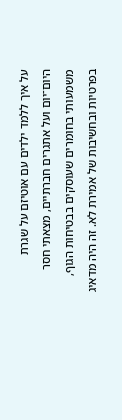על איך ללמד ילדים עם אוטיזם על שגרת היום־יום ועל אתגרים חברתיים, מצאתי חסר משמעותי בחומרים שעוסקים בבטיחות הגוף, בפרטיות ובחשיבות של אמירת לא. זה היה מדאיג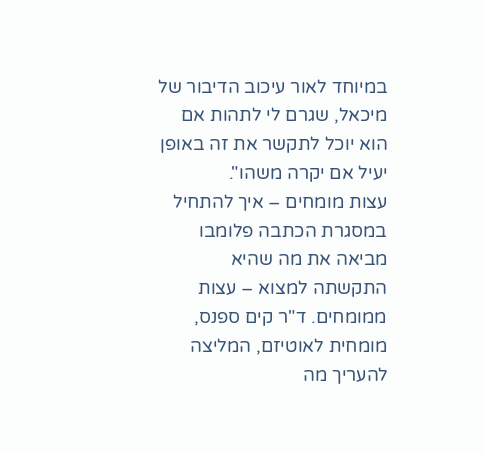במיוחד לאור עיכוב הדיבור של מיכאל, שגרם לי לתהות אם הוא יוכל לתקשר את זה באופן יעיל אם יקרה משהו".
עצות מומחים – איך להתחיל
במסגרת הכתבה פלומבו מביאה את מה שהיא התקשתה למצוא – עצות ממומחים. ד"ר קים ספנס, מומחית לאוטיזם, המליצה להעריך מה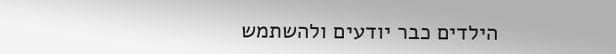הילדים כבר יודעים ולהשתמש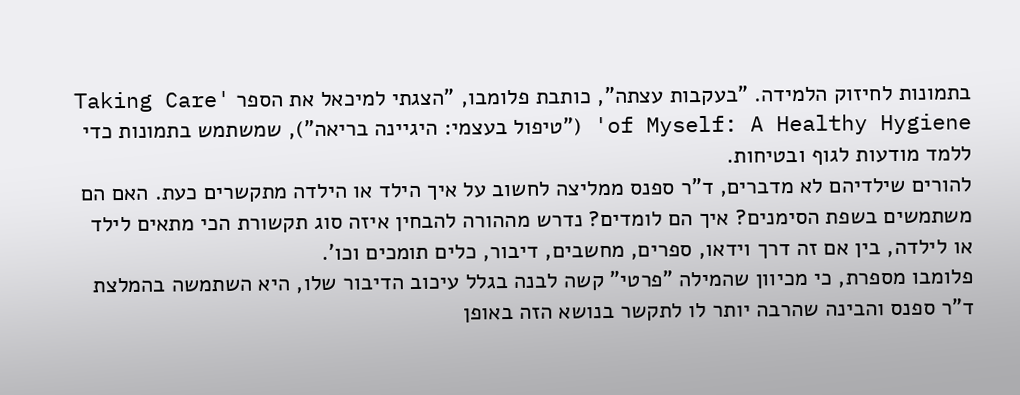בתמונות לחיזוק הלמידה. "בעקבות עצתה", כותבת פלומבו, "הצגתי למיכאל את הספר 'Taking Care of Myself: A Healthy Hygiene' ("טיפול בעצמי: היגיינה בריאה"), שמשתמש בתמונות כדי ללמד מודעות לגוף ובטיחות.
להורים שילדיהם לא מדברים, ד"ר ספנס ממליצה לחשוב על איך הילד או הילדה מתקשרים כעת. האם הם משתמשים בשפת הסימנים? איך הם לומדים? נדרש מההורה להבחין איזה סוג תקשורת הכי מתאים לילד או לילדה, בין אם זה דרך וידאו, ספרים, מחשבים, דיבור, כלים תומכים וכו'.
פלומבו מספרת, כי מכיוון שהמילה "פרטי" קשה לבנה בגלל עיכוב הדיבור שלו, היא השתמשה בהמלצת ד"ר ספנס והבינה שהרבה יותר לו לתקשר בנושא הזה באופן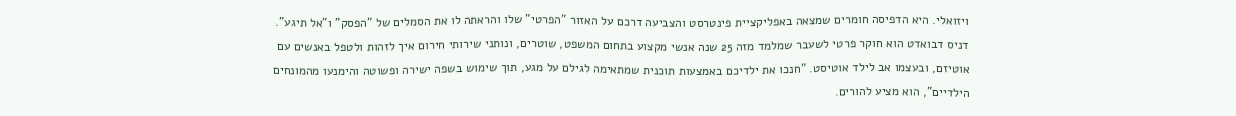ויזואלי. היא הדפיסה חומרים שמצאה באפליקציית פינטרסט והצביעה דרכם על האזור "הפרטי" שלו והראתה לו את הסמלים של "הפסק" ו"אל תיגע".
דניס דבואדט הוא חוקר פרטי לשעבר שמלמד מזה 25 שנה אנשי מקצוע בתחום המשפט, שוטרים, ונותני שירותי חירום איך לזהות ולטפל באנשים עם אוטיזם, ובעצמו אב לילד אוטיסט. "חנכו את ילדיכם באמצעות תוכנית שמתאימה לגילם על מגע, תוך שימוש בשפה ישירה ופשוטה והימנעו מהמונחים הילדיים", הוא מציע להורים.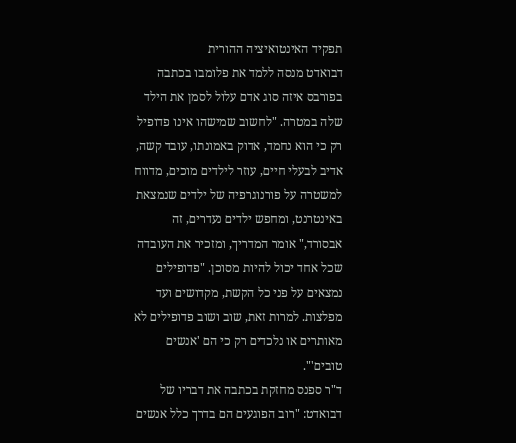תפקיד האינטואיציה ההורית
דבואדט מנסה ללמד את פלומבו בכתבה בפורבס איזה סוג אדם עלול לסמן את הילד שלה במטרה. "לחשוב שמישהו אינו פדופיל רק כי הוא נחמד, אדוק באמונתו, עובד קשה, אדיב לבעלי חיים, עוזר לילדים מוכים, מדווח למשטרה על פורנוגרפיה של ילדים שנמצאת באינטרנט, ומחפש ילדים נעדרים, זה אבסורד," אומר המדריך, ומזכיר את העובדה שכל אחד יכול להיות מסוכן. "פדופילים נמצאים על פני כל הקשת, מקדושים ועד מפלצות. למרות זאת, שוב ושוב פדופילים לא מאותרים או נלכדים רק כי הם 'אנשים טובים'".
ד"ר ספנס מחזקת בכתבה את דבריו של דבואדט: "רוב הפוגעים הם בדרך כלל אנשים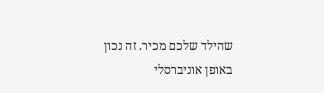שהילד שלכם מכיר. זה נכון באופן אוניברסלי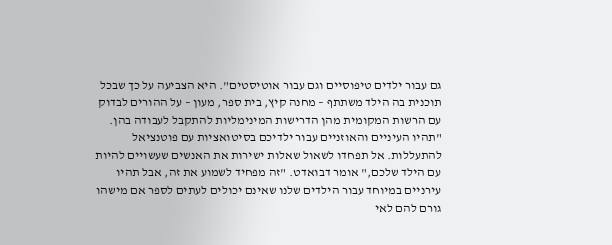גם עבור ילדים טיפוסיים וגם עבור אוטיסטים". היא הצביעה על כך שבכל תוכנית בה הילד משתתף – מחנה קיץ, בית ספר, מעון – על ההורים לבדוק עם הרשות המקומית מהן הדרישות המינימליות להתקבל לעבודה בהן.
"תהיו העיניים והאוזניים עבור ילדיכם בסיטואציות עם פוטנציאל להתעללות. אל תפחדו לשאול שאלות ישירות את האנשים שעשויים להיות עם הילד שלכם," אומר דבואדט. "זה מפחיד לשמוע את זה, אבל תהיו עירניים במיוחד עבור הילדים שלנו שאינם יכולים לעתים לספר אם מישהו גורם להם לאי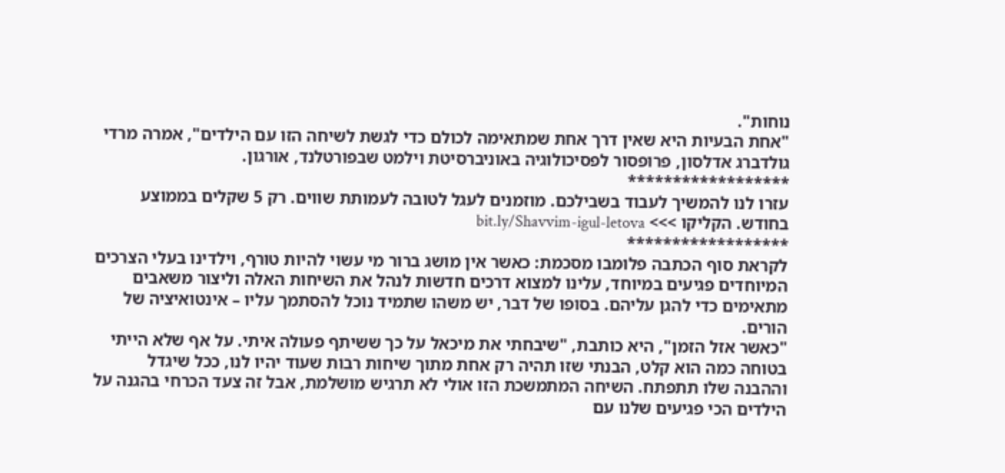נוחות".
"אחת הבעיות היא שאין דרך אחת שמתאימה לכולם כדי לגשת לשיחה הזו עם הילדים", אמרה מרדי גולדברג אדלסון, פרופסור לפסיכולוגיה באוניברסיטת וילמט שבפורטלנד, אורגון.
******************
עזרו לנו להמשיך לעבוד בשבילכם. מוזמנים לעגל לטובה לעמותת שווים. רק 5 שקלים בממוצע בחודש. הקליקו >>> bit.ly/Shavvim-igul-letova
******************
לקראת סוף הכתבה פלומבו מסכמת: כאשר אין מושג ברור מי עשוי להיות טורף, וילדינו בעלי הצרכים המיוחדים פגיעים במיוחד, עלינו למצוא דרכים חדשות לנהל את השיחות האלה וליצור משאבים מתאימים כדי להגן עליהם. בסופו של דבר, יש משהו שתמיד נוכל להסתמך עליו – אינטואיציה של הורים.
"כאשר אזל הזמן", היא כותבת, "שיבחתי את מיכאל על כך ששיתף פעולה איתי. על אף שלא הייתי בטוחה כמה הוא קלט, הבנתי שזו תהיה רק אחת מתוך שיחות רבות שעוד יהיו לנו, ככל שיגדל וההבנה שלו תתפתח. השיחה המתמשכת הזו אולי לא תרגיש מושלמת, אבל זה צעד הכרחי בהגנה על הילדים הכי פגיעים שלנו עם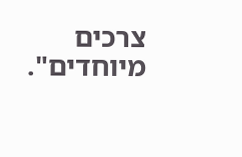צרכים מיוחדים".